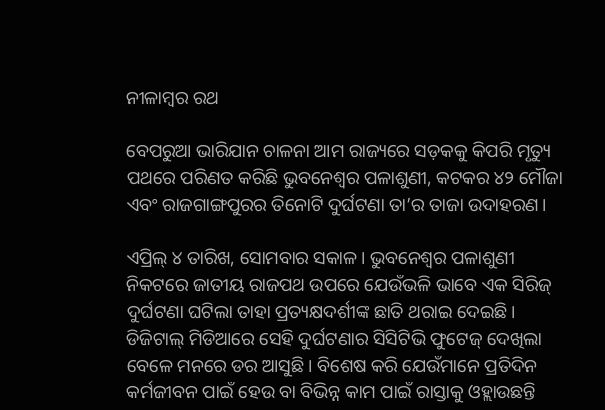ନୀଳାମ୍ବର ରଥ

ବେପରୁଆ ଭାରିଯାନ ଚାଳନା ଆମ ରାଜ୍ୟରେ ସଡ଼କକୁ କିପରି ମୃତ୍ୟୁ ପଥରେ ପରିଣତ କରିଛି ଭୁବନେଶ୍ଵର ପଳାଶୁଣୀ, କଟକର ୪୨ ମୌଜା ଏବଂ ରାଜଗାଙ୍ଗପୁରର ତିନୋଟି ଦୁର୍ଘଟଣା ତା’ର ତାଜା ଉଦାହରଣ।

ଏପ୍ରିଲ୍ ୪ ତାରିଖ, ସୋମବାର ସକାଳ। ଭୁବନେଶ୍ଵର ପଳାଶୁଣୀ ନିକଟରେ ଜାତୀୟ ରାଜପଥ ଉପରେ ଯେଉଁଭଳି ଭାବେ ଏକ ସିରିଜ୍ ଦୁର୍ଘଟଣା ଘଟିଲା ତାହା ପ୍ରତ୍ୟକ୍ଷଦର୍ଶୀଙ୍କ ଛାତି ଥରାଇ ଦେଇଛି। ଡିଜିଟାଲ୍ ମିଡିଆରେ ସେହି ଦୁର୍ଘଟଣାର ସିସିଟିଭି ଫୁଟେଜ୍ ଦେଖିଲା ବେଳେ ମନରେ ଡର ଆସୁଛି। ବିଶେଷ କରି ଯେଉଁମାନେ ପ୍ରତିଦିନ କର୍ମଜୀବନ ପାଇଁ ହେଉ ବା ବିଭିନ୍ନ କାମ ପାଇଁ ରାସ୍ତାକୁ ଓହ୍ଲାଉଛନ୍ତି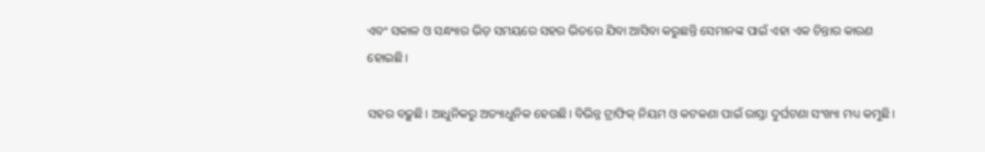ଏବଂ ସକାଳ ଓ ସନ୍ଧ୍ୟାର ଭିଡ଼ ସମୟରେ ସହର ଭିତରେ ଯିବା ଆସିବା କରୁଛନ୍ତି ସେମାନଙ୍କ ପାଇଁ ଏହା ଏକ ଚିନ୍ତାର କାରଣ ହୋଇଛି।

ସହର ବଢ଼ୁଛି। ଆଧୁନିକରୁ ଅତ୍ୟାଧୁନିକ ହେଉଛି। ବିଭିନ୍ନ ଟ୍ରାଫିକ୍ ନିୟମ ଓ କଟକଣା ପାଇଁ ରାସ୍ତା ଦୁର୍ଘଟଣା ସଂଖ୍ୟା ମଧ୍ୟ କମୁଛି।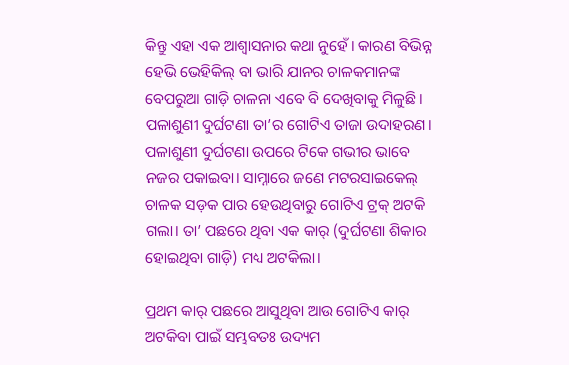କିନ୍ତୁ ଏହା ଏକ ଆଶ୍ଵାସନାର କଥା ନୁହେଁ। କାରଣ ବିଭିନ୍ନ ହେଭି ଭେହିକିଲ୍ ବା ଭାରି ଯାନର ଚାଳକମାନଙ୍କ ବେପରୁଆ ଗାଡ଼ି ଚାଳନା ଏବେ ବି ଦେଖିବାକୁ ମିଳୁଛି। ପଳାଶୁଣୀ ଦୁର୍ଘଟଣା ତା’ର ଗୋଟିଏ ତାଜା ଉଦାହରଣ। ପଳାଶୁଣୀ ଦୁର୍ଘଟଣା ଉପରେ ଟିକେ ଗଭୀର ଭାବେ ନଜର ପକାଇବା। ସାମ୍ନାରେ ଜଣେ ମଟରସାଇକେଲ୍ ଚାଳକ ସଡ଼କ ପାର ହେଉଥିବାରୁ ଗୋଟିଏ ଟ୍ରକ୍ ଅଟକି ଗଲା। ତା’ ପଛରେ ଥିବା ଏକ କାର୍ (ଦୁର୍ଘଟଣା ଶିକାର ହୋଇଥିବା ଗାଡ଼ି) ମଧ୍ୟ ଅଟକିଲା।

ପ୍ରଥମ କାର୍ ପଛରେ ଆସୁଥିବା ଆଉ ଗୋଟିଏ କାର୍ ଅଟକିବା ପାଇଁ ସମ୍ଭବତଃ ଉଦ୍ୟମ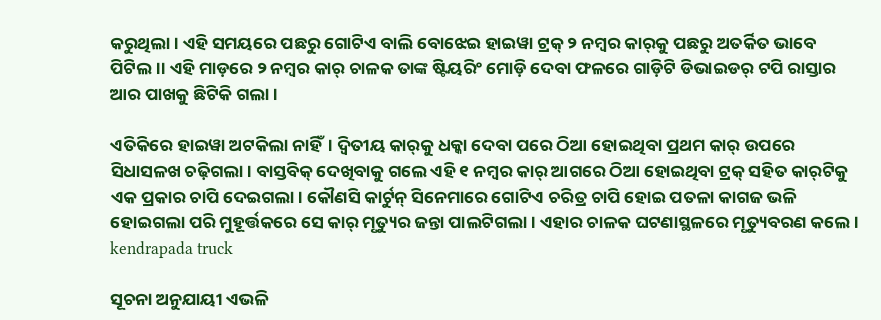କରୁଥିଲା। ଏହି ସମୟରେ ପଛରୁ ଗୋଟିଏ ବାଲି ବୋଝେଇ ହାଇୱା ଟ୍ରକ୍ ୨ ନମ୍ବର କାର୍‌କୁ ପଛରୁ ଅତର୍କିତ ଭାବେ ପିଟିଲ।। ଏହି ମାଡ଼ରେ ୨ ନମ୍ବର କାର୍ ଚାଳକ ତାଙ୍କ ଷ୍ଟିୟରିଂ ମୋଡ଼ି ଦେବା ଫଳରେ ଗାଡ଼ିଟି ଡିଭାଇଡର୍ ଟପି ରାସ୍ତାର ଆର ପାଖକୁ ଛିଟିକି ଗଲା।

ଏତିକିରେ ହାଇୱା ଅଟକିଲା ନାହିଁ। ଦ୍ଵିତୀୟ କାର୍‌କୁ ଧକ୍କା ଦେବା ପରେ ଠିଆ ହୋଇଥିବା ପ୍ରଥମ କାର୍ ଉପରେ ସିଧାସଳଖ ଚଢ଼ିଗଲା। ବାସ୍ତବିକ୍ ଦେଖିବାକୁ ଗଲେ ଏହି ୧ ନମ୍ବର କାର୍ ଆଗରେ ଠିଆ ହୋଇଥିବା ଟ୍ରକ୍ ସହିତ କାର୍‌ଟିକୁ ଏକ ପ୍ରକାର ଚାପି ଦେଇଗଲା। କୌଣସି କାର୍ଟୁନ୍ ସିନେମାରେ ଗୋଟିଏ ଚରିତ୍ର ଚାପି ହୋଇ ପତଳା କାଗଜ ଭଳି ହୋଇଗଲା ପରି ମୁହୂର୍ତ୍ତକରେ ସେ କାର୍ ମୃତ୍ୟୁର ଜନ୍ତା ପାଲଟିଗଲା। ଏହାର ଚାଳକ ଘଟଣାସ୍ଥଳରେ ମୃତ୍ୟୁବରଣ କଲେ। kendrapada truck

ସୂଚନା ଅନୁଯାୟୀ ଏଭଳି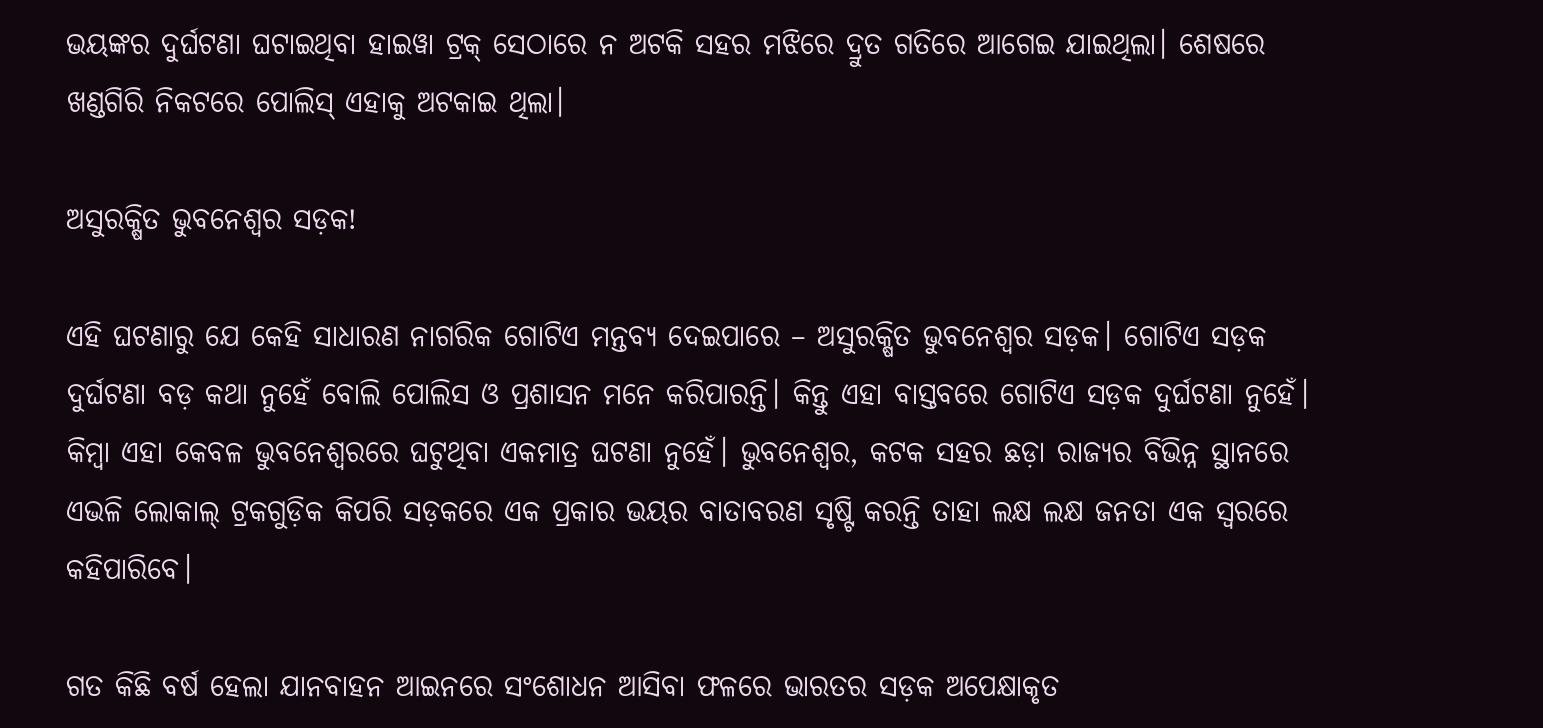ଭୟଙ୍କର ଦୁର୍ଘଟଣା ଘଟାଇଥିବା ହାଇୱା ଟ୍ରକ୍ ସେଠାରେ ନ ଅଟକି ସହର ମଝିରେ ଦ୍ରୁତ ଗତିରେ ଆଗେଇ ଯାଇଥିଲା। ଶେଷରେ ଖଣ୍ଡଗିରି ନିକଟରେ ପୋଲିସ୍ ଏହାକୁ ଅଟକାଇ ଥିଲା।

ଅସୁରକ୍ଷିତ ଭୁବନେଶ୍ଵର ସଡ଼କ!

ଏହି ଘଟଣାରୁ ଯେ କେହି ସାଧାରଣ ନାଗରିକ ଗୋଟିଏ ମନ୍ତବ୍ୟ ଦେଇପାରେ – ଅସୁରକ୍ଷିତ ଭୁବନେଶ୍ଵର ସଡ଼କ। ଗୋଟିଏ ସଡ଼କ ଦୁର୍ଘଟଣା ବଡ଼ କଥା ନୁହେଁ ବୋଲି ପୋଲିସ ଓ ପ୍ରଶାସନ ମନେ କରିପାରନ୍ତି। କିନ୍ତୁ ଏହା ବାସ୍ତବରେ ଗୋଟିଏ ସଡ଼କ ଦୁର୍ଘଟଣା ନୁହେଁ। କିମ୍ବା ଏହା କେବଳ ଭୁବନେଶ୍ଵରରେ ଘଟୁଥିବା ଏକମାତ୍ର ଘଟଣା ନୁହେଁ। ଭୁବନେଶ୍ଵର, କଟକ ସହର ଛଡ଼ା ରାଜ୍ୟର ବିଭିନ୍ନ ସ୍ଥାନରେ ଏଭଳି ଲୋକାଲ୍ ଟ୍ରକଗୁଡ଼ିକ କିପରି ସଡ଼କରେ ଏକ ପ୍ରକାର ଭୟର ବାତାବରଣ ସୃଷ୍ଟି କରନ୍ତି ତାହା ଲକ୍ଷ ଲକ୍ଷ ଜନତା ଏକ ସ୍ଵରରେ କହିପାରିବେ।

ଗତ କିଛି ବର୍ଷ ହେଲା ଯାନବାହନ ଆଇନରେ ସଂଶୋଧନ ଆସିବା ଫଳରେ ଭାରତର ସଡ଼କ ଅପେକ୍ଷାକୃତ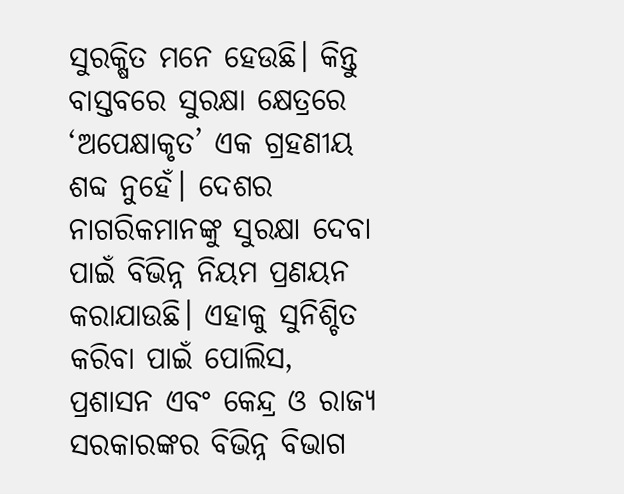ସୁରକ୍ଷିତ ମନେ ହେଉଛି। କିନ୍ତୁ ବାସ୍ତବରେ ସୁରକ୍ଷା କ୍ଷେତ୍ରରେ ‘ଅପେକ୍ଷାକୃତ’ ଏକ ଗ୍ରହଣୀୟ ଶବ୍ଦ ନୁହେଁ। ଦେଶର ନାଗରିକମାନଙ୍କୁ ସୁରକ୍ଷା ଦେବା ପାଇଁ ବିଭିନ୍ନ ନିୟମ ପ୍ରଣୟନ କରାଯାଉଛି। ଏହାକୁ ସୁନିଶ୍ଚିତ କରିବା ପାଇଁ ପୋଲିସ, ପ୍ରଶାସନ ଏବଂ କେନ୍ଦ୍ର ଓ ରାଜ୍ୟ ସରକାରଙ୍କର ବିଭିନ୍ନ ବିଭାଗ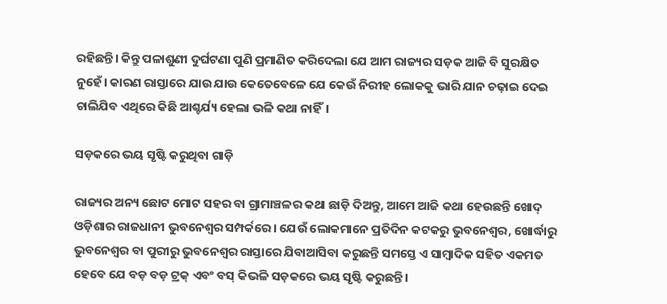ରହିଛନ୍ତି। କିନ୍ତୁ ପଳାଶୁଣୀ ଦୁର୍ଘଟଣା ପୁଣି ପ୍ରମାଣିତ କରିଦେଲା ଯେ ଆମ ରାଜ୍ୟର ସଡ଼କ ଆଜି ବି ସୁରକ୍ଷିତ ନୁହେଁ। କାରଣ ରାସ୍ତାରେ ଯାଉ ଯାଉ କେତେବେଳେ ଯେ କେଉଁ ନିରୀହ ଲୋକକୁ ଭାରି ଯାନ ଚଢ଼ାଇ ଦେଇ ଚାଲିଯିବ ଏଥିରେ କିଛି ଆଶ୍ଚର୍ଯ୍ୟ ହେଲା ଭଳି କଥା ନାହିଁ।

ସଡ଼କରେ ଭୟ ସୃଷ୍ଟି କରୁଥିବା ଗାଡ଼ି

ରାଜ୍ୟର ଅନ୍ୟ ଛୋଟ ମୋଟ ସହର ବା ଗ୍ରାମାଞ୍ଚଳର କଥା ଛାଡ଼ି ଦିଅନ୍ତୁ, ଆମେ ଆଜି କଥା ହେଉଛନ୍ତି ଖୋଦ୍ ଓଡ଼ିଶାର ରାଜଧାନୀ ଭୁବନେଶ୍ଵର ସମ୍ପର୍କରେ। ଯେଉଁ ଲୋକମାନେ ପ୍ରତିଦିନ କଟକରୁ ଭୁବନେଶ୍ଵର, ଖୋର୍ଦ୍ଧାରୁ ଭୁବନେଶ୍ଵର ବା ପୁରୀରୁ ଭୁବନେଶ୍ଵର ରାସ୍ତାରେ ଯିବାଆସିବା କରୁଛନ୍ତି ସମସ୍ତେ ଏ ସାମ୍ବାଦିକ ସହିତ ଏକମତ ହେବେ ଯେ ବଡ଼ ବଡ଼ ଟ୍ରକ୍ ଏବଂ ବସ୍ କିଭଳି ସଡ଼କରେ ଭୟ ସୃଷ୍ଟି କରୁଛନ୍ତି।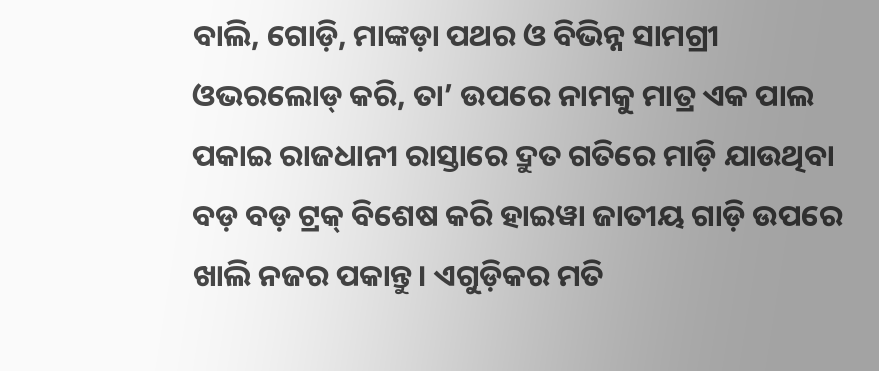ବାଲି, ଗୋଡ଼ି, ମାଙ୍କଡ଼ା ପଥର ଓ ବିଭିନ୍ନ ସାମଗ୍ରୀ ଓଭରଲୋଡ୍ କରି, ତା’ ଉପରେ ନାମକୁ ମାତ୍ର ଏକ ପାଲ ପକାଇ ରାଜଧାନୀ ରାସ୍ତାରେ ଦ୍ରୁତ ଗତିରେ ମାଡ଼ି ଯାଉଥିବା ବଡ଼ ବଡ଼ ଟ୍ରକ୍ ବିଶେଷ କରି ହାଇୱା ଜାତୀୟ ଗାଡ଼ି ଉପରେ ଖାଲି ନଜର ପକାନ୍ତୁ। ଏଗୁଡ଼ିକର ମତି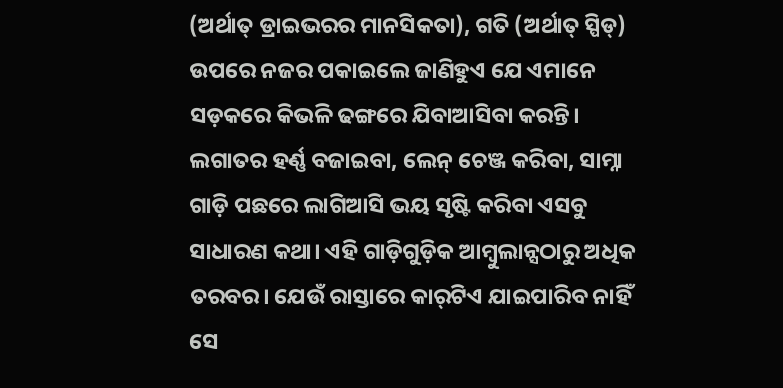(ଅର୍ଥାତ୍ ଡ୍ରାଇଭରର ମାନସିକତା), ଗତି (ଅର୍ଥାତ୍ ସ୍ପିଡ୍) ଉପରେ ନଜର ପକାଇଲେ ଜାଣିହୁଏ ଯେ ଏମାନେ ସଡ଼କରେ କିଭଳି ଢଙ୍ଗରେ ଯିବାଆସିବା କରନ୍ତି। ଲଗାତର ହର୍ଣ୍ଣ ବଜାଇବା, ଲେନ୍ ଚେଞ୍ଜ କରିବା, ସାମ୍ନା ଗାଡ଼ି ପଛରେ ଲାଗିଆସି ଭୟ ସୃଷ୍ଟି କରିବା ଏସବୁ ସାଧାରଣ କଥା। ଏହି ଗାଡ଼ିଗୁଡ଼ିକ ଆମ୍ବୁଲାନ୍ସଠାରୁ ଅଧିକ ତରବର। ଯେଉଁ ରାସ୍ତାରେ କାର୍‌ଟିଏ ଯାଇପାରିବ ନାହିଁ ସେ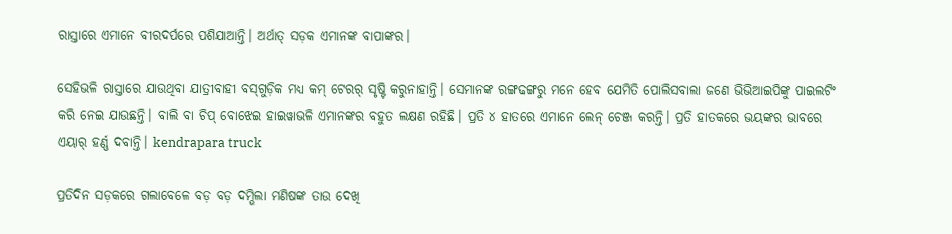ରାସ୍ତାରେ ଏମାନେ ବୀରଦର୍ପରେ ପଶିଯାଆନ୍ତି। ଅର୍ଥାତ୍ ସଡ଼କ ଏମାନଙ୍କ ବାପାଙ୍କର।

ସେହିଭଳି ରାସ୍ତାରେ ଯାଉଥିବା ଯାତ୍ରୀବାହୀ ବସ୍‌ଗୁଡ଼ିକ ମଧ୍ୟ କମ୍ ଟେରର୍ ସୃଷ୍ଟି କରୁନାହାନ୍ତି। ସେମାନଙ୍କ ରଙ୍ଗଢଙ୍ଗରୁ ମନେ ହେବ ଯେମିତି ପୋଲିସବାଲା ଜଣେ ଭିଭିଆଇପିଙ୍କୁ ପାଇଲଟିଂ କରି ନେଇ ଯାଉଛନ୍ତି। ବାଲି ବା ଚିପ୍ ବୋଝେଇ ହାଇୱାଭଳି ଏମାନଙ୍କର ବହୁତ ଲକ୍ଷଣ ରହିଛି। ପ୍ରତି ୪ ହାତରେ ଏମାନେ ଲେନ୍ ଚେଞ୍ଜ କରନ୍ତି। ପ୍ରତି ହାତକରେ ଭୟଙ୍କର ଭାବରେ ଏୟାର୍ ହର୍ଣ୍ଣ ଦବାନ୍ତି। kendrapara truck

ପ୍ରତିଦିନ ସଡ଼କରେ ଗଲାବେଳେ ବଡ଼ ବଡ଼ ଦମ୍ଭିଲା ମଣିଷଙ୍କ ତାଉ ଦେଖି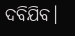ଦବିଯିବ।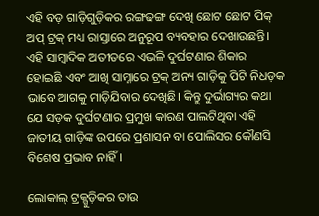ଏହି ବଡ଼ ଗାଡ଼ିଗୁଡ଼ିକର ରଙ୍ଗଢଙ୍ଗ ଦେଖି ଛୋଟ ଛୋଟ ପିକ୍ ଅପ୍ ଟ୍ରକ୍ ମଧ୍ୟ ରାସ୍ତାରେ ଅନୁରୂପ ବ୍ୟବହାର ଦେଖାଉଛନ୍ତି। ଏହି ସାମ୍ବାଦିକ ଅତୀତରେ ଏଭଳି ଦୁର୍ଘଟଣାର ଶିକାର ହୋଇଛି ଏବଂ ଆଖି ସାମ୍ନାରେ ଟ୍ରକ୍ ଅନ୍ୟ ଗାଡ଼ିକୁ ପିଟି ନିଧଡ଼କ ଭାବେ ଆଗକୁ ମାଡ଼ିଯିବାର ଦେଖିଛି। କିନ୍ତୁ ଦୁର୍ଭାଗ୍ୟର କଥା ଯେ ସଡ଼କ ଦୁର୍ଘଟଣାର ପ୍ରମୁଖ କାରଣ ପାଲଟିଥିବା ଏହି ଜାତୀୟ ଗାଡ଼ିଙ୍କ ଉପରେ ପ୍ରଶାସନ ବା ପୋଲିସର କୌଣସି ବିଶେଷ ପ୍ରଭାବ ନାହିଁ।

ଲୋକାଲ୍ ଟ୍ରକ୍ଗୁଡ଼ିକର ତାଉ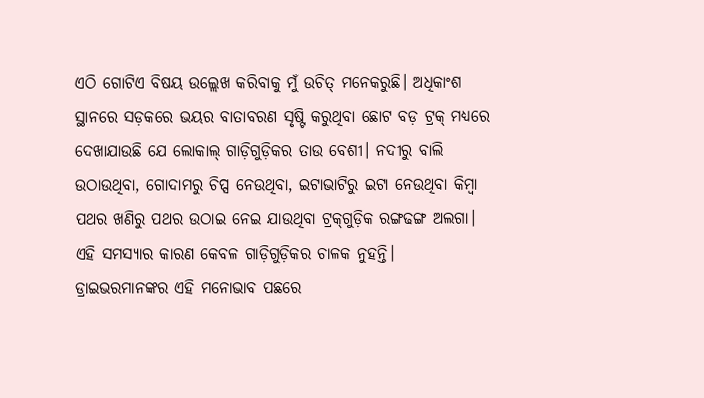ଏଠି ଗୋଟିଏ ବିଷୟ ଉଲ୍ଲେଖ କରିବାକୁ ମୁଁ ଉଚିତ୍ ମନେକରୁଛି। ଅଧିକାଂଶ ସ୍ଥାନରେ ସଡ଼କରେ ଭୟର ବାତାବରଣ ସୃଷ୍ଟି କରୁଥିବା ଛୋଟ ବଡ଼ ଟ୍ରକ୍ ମଧ୍ୟରେ ଦେଖାଯାଉଛି ଯେ ଲୋକାଲ୍ ଗାଡ଼ିଗୁଡ଼ିକର ତାଉ ବେଶୀ। ନଦୀରୁ ବାଲି ଉଠାଉଥିବା, ଗୋଦାମରୁ ଚିପ୍ସ ନେଉଥିବା, ଇଟାଭାଟିରୁ ଇଟା ନେଉଥିବା କିମ୍ବା ପଥର ଖଣିରୁ ପଥର ଉଠାଇ ନେଇ ଯାଉଥିବା ଟ୍ରକ୍‌ଗୁଡ଼ିକ ରଙ୍ଗଢଙ୍ଗ ଅଲଗା। ଏହି ସମସ୍ୟାର କାରଣ କେବଳ ଗାଡ଼ିଗୁଡ଼ିକର ଚାଳକ ନୁହନ୍ତି। ଡ୍ରାଇଭରମାନଙ୍କର ଏହି ମନୋଭାବ ପଛରେ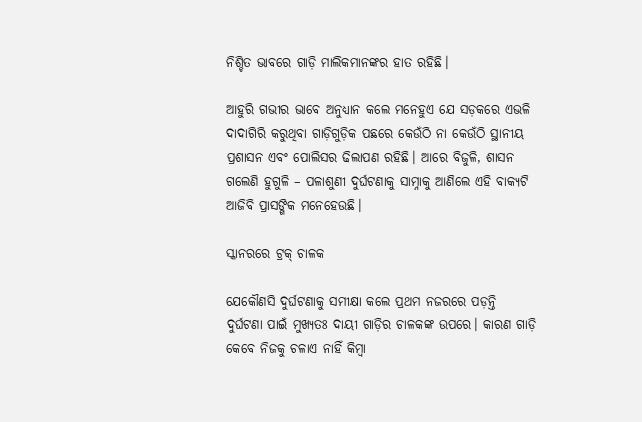ନିଶ୍ଚିତ ଭାବରେ ଗାଡ଼ି ମାଲିକମାନଙ୍କର ହାତ ରହିଛି।

ଆହୁରି ଗଭୀର ଭାବେ ଅନୁଧ୍ୟାନ କଲେ ମନେହୁଏ ଯେ ସଡ଼କରେ ଏଭଳି ଦାଦାଗିରି କରୁଥିବା ଗାଡ଼ିଗୁଡ଼ିକ ପଛରେ କେଉଁଠି ନା କେଉଁଠି ସ୍ଥାନୀୟ ପ୍ରଶାସନ ଏବଂ ପୋଲିସର ଢିଲାପଣ ରହିଛି। ଆରେ ବିଜୁଳି, ଶାସନ ଗଲେଣି ହୁଗୁଳି – ପଳାଶୁଣୀ ଦୁର୍ଘଟଣାକୁ ସାମ୍ନାକୁ ଆଣିଲେ ଏହି ବାକ୍ୟଟି ଆଜିବି ପ୍ରାସଙ୍ଗିକ ମନେହେଉଛି।

ସ୍କାନରରେ ଟ୍ରକ୍ ଚାଳକ

ଯେକୌଣସି ଦୁର୍ଘଟଣାକୁ ସମୀକ୍ଷା କଲେ ପ୍ରଥମ ନଜରରେ ପଡ଼ନ୍ତି ଦୁର୍ଘଟଣା ପାଇଁ ମୁଖ୍ୟତଃ ଦାୟୀ ଗାଡ଼ିର ଚାଳକଙ୍କ ଉପରେ। କାରଣ ଗାଡ଼ି କେବେ ନିଜକୁ ଚଳାଏ ନାହିଁ କିମ୍ବା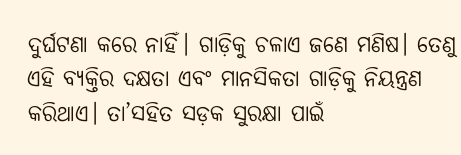ଦୁର୍ଘଟଣା କରେ ନାହିଁ। ଗାଡ଼ିକୁ ଚଳାଏ ଜଣେ ମଣିଷ। ତେଣୁ ଏହି ବ୍ୟକ୍ତିର ଦକ୍ଷତା ଏବଂ ମାନସିକତା ଗାଡ଼ିକୁ ନିୟନ୍ତ୍ରଣ କରିଥାଏ। ତା’ସହିତ ସଡ଼କ ସୁରକ୍ଷା ପାଇଁ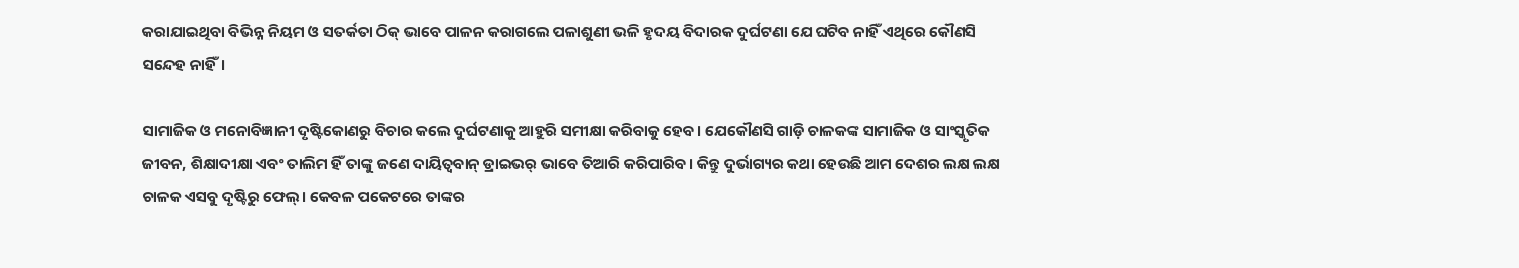କରାଯାଇଥିବା ବିଭିନ୍ନ ନିୟମ ଓ ସତର୍କତା ଠିକ୍ ଭାବେ ପାଳନ କରାଗଲେ ପଳାଶୁଣୀ ଭଳି ହୃଦୟ ବିଦାରକ ଦୁର୍ଘଟଣା ଯେ ଘଟିବ ନାହିଁ ଏଥିରେ କୌଣସି ସନ୍ଦେହ ନାହିଁ।

ସାମାଜିକ ଓ ମନୋବିଜ୍ଞାନୀ ଦୃଷ୍ଟିକୋଣରୁ ବିଚାର କଲେ ଦୁର୍ଘଟଣାକୁ ଆହୁରି ସମୀକ୍ଷା କରିବାକୁ ହେବ। ଯେକୌଣସି ଗାଡ଼ି ଚାଳକଙ୍କ ସାମାଜିକ ଓ ସାଂସ୍କୃତିକ ଜୀବନ, ଶିକ୍ଷାଦୀକ୍ଷା ଏବଂ ତାଲିମ ହିଁ ତାଙ୍କୁ ଜଣେ ଦାୟିତ୍ଵବାନ୍ ଡ୍ରାଇଭର୍ ଭାବେ ତିଆରି କରିପାରିବ। କିନ୍ତୁ ଦୁର୍ଭାଗ୍ୟର କଥା ହେଉଛି ଆମ ଦେଶର ଲକ୍ଷ ଲକ୍ଷ ଚାଳକ ଏସବୁ ଦୃଷ୍ଟିରୁ ଫେଲ୍। କେବଳ ପକେଟରେ ତାଙ୍କର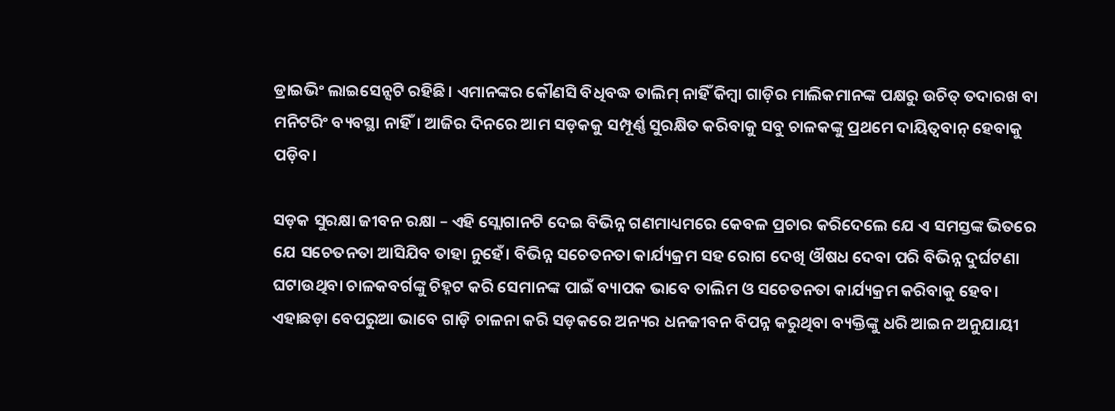ଡ୍ରାଇଭିଂ ଲାଇସେନ୍ସଟି ରହିଛି। ଏମାନଙ୍କର କୌଣସି ବିଧିବଦ୍ଧ ତାଲିମ୍ ନାହିଁ କିମ୍ବା ଗାଡ଼ିର ମାଲିକମାନଙ୍କ ପକ୍ଷରୁ ଉଚିତ୍ ତଦାରଖ ବା ମନିଟରିଂ ବ୍ୟବସ୍ଥା ନାହିଁ। ଆଜିର ଦିନରେ ଆମ ସଡ଼କକୁ ସମ୍ପୂର୍ଣ୍ଣ ସୁରକ୍ଷିତ କରିବାକୁ ସବୁ ଚାଳକଙ୍କୁ ପ୍ରଥମେ ଦାୟିତ୍ଵବାନ୍ ହେବାକୁ ପଡ଼ିବ।

ସଡ଼କ ସୁରକ୍ଷା ଜୀବନ ରକ୍ଷା – ଏହି ସ୍ଲୋଗାନଟି ଦେଇ ବିଭିନ୍ନ ଗଣମାଧ୍ୟମରେ କେବଳ ପ୍ରଚାର କରିଦେଲେ ଯେ ଏ ସମସ୍ତଙ୍କ ଭିତରେ ଯେ ସଚେତନତା ଆସିଯିବ ତାହା ନୁହେଁ। ବିଭିନ୍ନ ସଚେତନତା କାର୍ଯ୍ୟକ୍ରମ ସହ ରୋଗ ଦେଖି ଔଷଧ ଦେବା ପରି ବିଭିନ୍ନ ଦୁର୍ଘଟଣା ଘଟାଉଥିବା ଚାଳକବର୍ଗଙ୍କୁ ଚିହ୍ନଟ କରି ସେମାନଙ୍କ ପାଇଁ ବ୍ୟାପକ ଭାବେ ତାଲିମ ଓ ସଚେତନତା କାର୍ଯ୍ୟକ୍ରମ କରିବାକୁ ହେବ। ଏହାଛଡ଼ା ବେପରୁଆ ଭାବେ ଗାଡ଼ି ଚାଳନା କରି ସଡ଼କରେ ଅନ୍ୟର ଧନଜୀବନ ବିପନ୍ନ କରୁଥିବା ବ୍ୟକ୍ତିଙ୍କୁ ଧରି ଆଇନ ଅନୁଯାୟୀ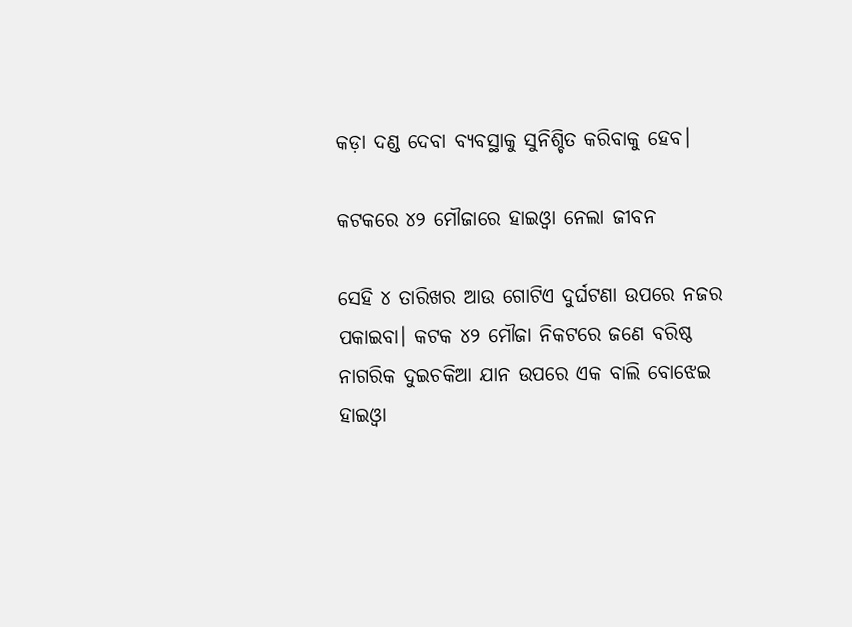କଡ଼ା ଦଣ୍ଡ ଦେବା ବ୍ୟବସ୍ଥାକୁ ସୁନିଶ୍ଚିତ କରିବାକୁ ହେବ।

କଟକରେ ୪୨ ମୌଜାରେ ହାଇଓ୍ଵା ନେଲା ଜୀବନ

ସେହି ୪ ତାରିଖର ଆଉ ଗୋଟିଏ ଦୁର୍ଘଟଣା ଉପରେ ନଜର ପକାଇବା। କଟକ ୪୨ ମୌଜା ନିକଟରେ ଜଣେ ବରିଷ୍ଠ ନାଗରିକ ଦୁଇଚକିଆ ଯାନ ଉପରେ ଏକ ବାଲି ବୋଝେଇ ହାଇଓ୍ବା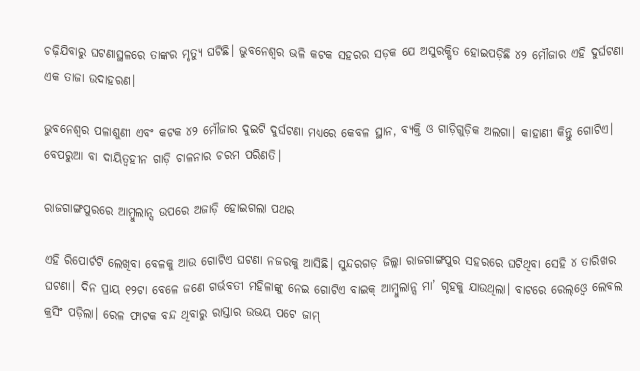ଚଢ଼ିଯିବାରୁ ଘଟଣାସ୍ଥଳରେ ତାଙ୍କର ମୃତ୍ୟୁ ଘଟିଛି। ଭୁବନେଶ୍ଵର ଭଳି କଟକ ସହରର ସଡ଼କ ଯେ ଅସୁରକ୍ଷିତ ହୋଇପଡ଼ିଛି ୪୨ ମୌଜାର ଏହି ଦୁର୍ଘଟଣା ଏକ ତାଜା ଉଦାହରଣ।

ଭୁବନେଶ୍ଵର ପଳାଶୁଣୀ ଏବଂ କଟକ ୪୨ ମୌଜାର ଦୁଇଟି ଦୁର୍ଘଟଣା ମଧ୍ୟରେ କେବଳ ସ୍ଥାନ, ବ୍ୟକ୍ତି ଓ ଗାଡ଼ିଗୁଡ଼ିକ ଅଲଗା। କାହାଣୀ କିନ୍ତୁ ଗୋଟିଏ। ବେପରୁଆ ବା ଦାୟିତ୍ଵହୀନ ଗାଡ଼ି ଚାଳନାର ଚରମ ପରିଣତି।

ରାଜଗାଙ୍ଗପୁରରେ ଆମ୍ବୁଲାନ୍ସ ଉପରେ ଅଜାଡ଼ି ହୋଇଗଲା ପଥର

ଏହି ରିପୋର୍ଟଟି ଲେଖିବା ବେଳକୁ ଆଉ ଗୋଟିଏ ଘଟଣା ନଜରକୁ ଆସିଛି। ସୁନ୍ଦରଗଡ଼ ଜିଲ୍ଲା ରାଜଗାଙ୍ଗପୁର ସହରରେ ଘଟିଥିବା ସେହି ୪ ତାରିଖର ଘଟଣା। ଦିନ ପ୍ରାୟ ୧୨ଟା ବେଳେ ଜଣେ ଗର୍ଭବତୀ ମହିଳାଙ୍କୁ ନେଇ ଗୋଟିଏ ବାଇକ୍ ଆମ୍ବୁଲାନ୍ସ ମା’ ଗୃହକୁ ଯାଉଥିଲା। ବାଟରେ ରେଲ୍‌ଓ୍ଵେ ଲେବଲ କ୍ରସିଂ ପଡ଼ିଲା। ରେଳ ଫାଟକ ବନ୍ଦ ଥିବାରୁ ରାସ୍ତାର ଉଭୟ ପଟେ ଜାମ୍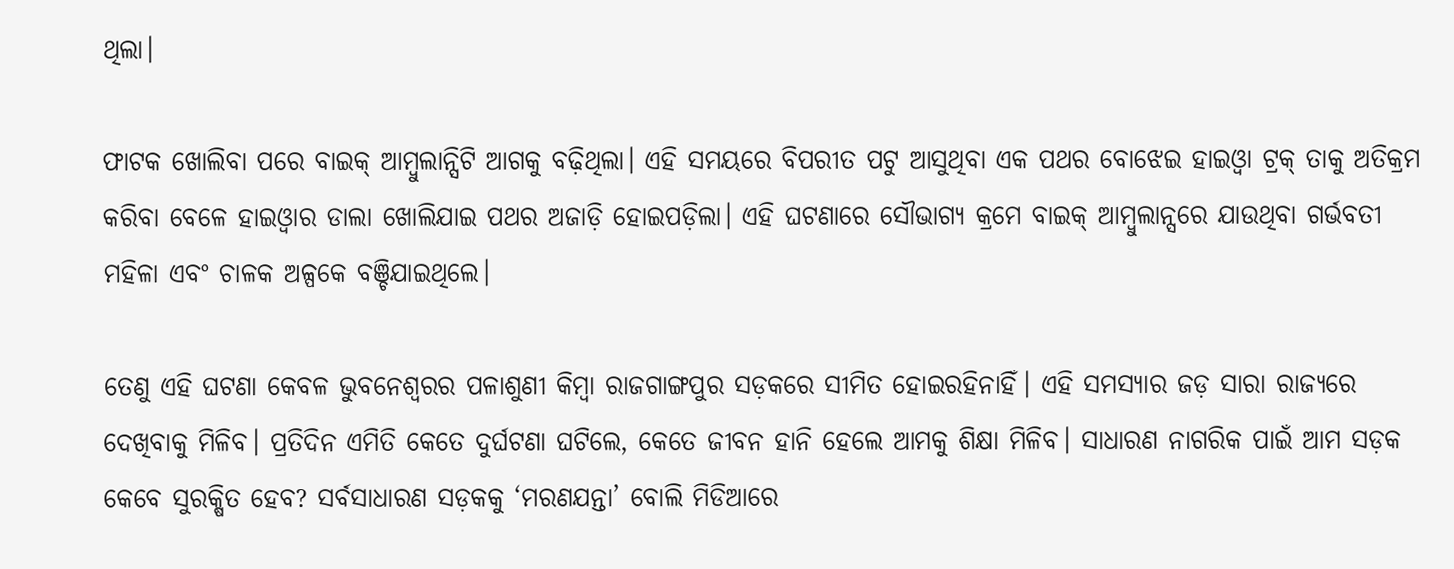ଥିଲା।

ଫାଟକ ଖୋଲିବା ପରେ ବାଇକ୍ ଆମ୍ବୁଲାନ୍ସିଟି ଆଗକୁ ବଢ଼ିଥିଲା। ଏହି ସମୟରେ ବିପରୀତ ପଟୁ ଆସୁଥିବା ଏକ ପଥର ବୋଝେଇ ହାଇଓ୍ଵା ଟ୍ରକ୍ ତାକୁ ଅତିକ୍ରମ କରିବା ବେଳେ ହାଇଓ୍ଵାର ଡାଲା ଖୋଲିଯାଇ ପଥର ଅଜାଡ଼ି ହୋଇପଡ଼ିଲା। ଏହି ଘଟଣାରେ ସୌଭାଗ୍ୟ କ୍ରମେ ବାଇକ୍ ଆମ୍ବୁଲାନ୍ସରେ ଯାଉଥିବା ଗର୍ଭବତୀ ମହିଳା ଏବଂ ଚାଳକ ଅଳ୍ପକେ ବଞ୍ଚିଯାଇଥିଲେ।

ତେଣୁ ଏହି ଘଟଣା କେବଳ ଭୁବନେଶ୍ଵରର ପଳାଶୁଣୀ କିମ୍ବା ରାଜଗାଙ୍ଗପୁର ସଡ଼କରେ ସୀମିତ ହୋଇରହିନାହିଁ। ଏହି ସମସ୍ୟାର ଜଡ଼ ସାରା ରାଜ୍ୟରେ ଦେଖିବାକୁ ମିଳିବ। ପ୍ରତିଦିନ ଏମିତି କେତେ ଦୁର୍ଘଟଣା ଘଟିଲେ, କେତେ ଜୀବନ ହାନି ହେଲେ ଆମକୁ ଶିକ୍ଷା ମିଳିବ। ସାଧାରଣ ନାଗରିକ ପାଇଁ ଆମ ସଡ଼କ କେବେ ସୁରକ୍ଷିତ ହେବ? ସର୍ବସାଧାରଣ ସଡ଼କକୁ ‘ମରଣଯନ୍ତା’ ବୋଲି ମିଡିଆରେ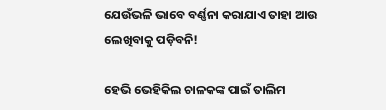ଯେଉଁଭଳି ଭାବେ ବର୍ଣ୍ଣନା କରାଯାଏ ତାହା ଆଉ ଲେଖିବାକୁ ପଡ଼ିବନି!

ହେଭି ଭେହିକିଲ ଚାଳକଙ୍କ ପାଇଁ ତାଲିମ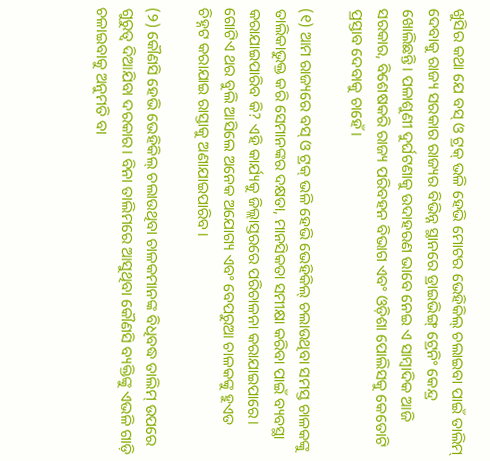ଖୁସିର କଥା ଯେ ବସ୍ ଓ ଟ୍ରକ୍ ଭଳି ହେଭି ମୋଟର ଭେହିକିଲ୍ ଚଲାଇବା ପାଇଁ ତାଲିମ୍ ଦେବାକୁ ରାଜ୍ୟ ସରକାର ରାଜ୍ୟର ବିଭିନ୍ନ ସ୍ଥାନରେ ଡ୍ରାଇଭିଙ୍ଗ୍ ଟ୍ରେନିଂ କେନ୍ଦ୍ର ଖୋଲିଛନ୍ତି। ପଳାଶୁଣୀ ଦୁର୍ଘଟଣାକୁ ଉଦାହରଣ ଭାବେ ନେଇ ଏ ସାମ୍ବାଦିକ ଆଜି ସରକାର, ବିଶେଷକରି ରାଜ୍ୟ ପରିବହନ ବିଭାଗ ଏବଂ ଓଡ଼ିଶା ପୋଲିସକୁ କେତୋଟି ପ୍ରସ୍ତାବ ଦେବାକୁ ଚାହେଁ।

(୧) ଆମ ରାଜ୍ୟରେ ବସ୍ ଓ ଟ୍ରକ୍ ଭଳି ହେଭି ଭେହିକିଲ୍ ଚଲାଉଥିବା ସମସ୍ତ ଚାଳକଙ୍କୁ ତାଲିକାଭୁକ୍ତ କରି ସେମାନଙ୍କର ଦକ୍ଷତା, ମାନସିକତା ସମୀକ୍ଷା କରିବା ପାଇଁ ବ୍ୟବସ୍ଥା କରାଯାଇପାରିବ କି? ଏହି କାର୍ଯ୍ୟକୁ ଜିଲ୍ଲାସ୍ତରରେ ପରିଚାଳନା କରାଯାଇପାରେ। ଗୋଟିଏ ଥର ବୁଲି ଆସିଲେ ଅନେକ ଅଯୋଗ୍ୟ ଏବଂ ବେପରୁଆ ଚାଳକଙ୍କୁ ହୁଏତ ଚିହ୍ନଟ କରାଯାଇ ରାସ୍ତାକୁ ଅଣାଯାଇପାରିବ।

(୨) କୌଣସି ହେଭି ଭେହିକିଲ୍ ଚଲାଉଥିବା ଚାଳକମାନଙ୍କ ବିଧିବଦ୍ଧ ତାଲିମ୍ ଉପରେ ଗୁରୁତ୍ଵ ଦିଆଯିବା ଦରକାର। ବିନା ତାଲିମରେ ଆସୁଥିବା କୌଣସି ବ୍ୟକ୍ତିଙ୍କୁ ଏଭଳି ଗାଡ଼ି ଚଳାଇବାକୁ ଅନୁମତି ବା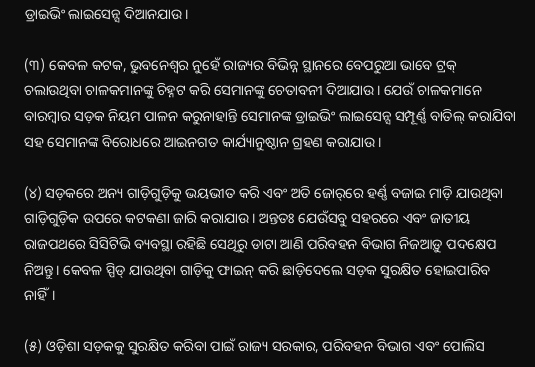ଡ୍ରାଇଭିଂ ଲାଇସେନ୍ସ ଦିଆନଯାଉ।

(୩) କେବଳ କଟକ, ଭୁବନେଶ୍ଵର ନୁହେଁ ରାଜ୍ୟର ବିଭିନ୍ନ ସ୍ଥାନରେ ବେପରୁଆ ଭାବେ ଟ୍ରକ୍ ଚଲାଉଥିବା ଚାଳକମାନଙ୍କୁ ଚିହ୍ନଟ କରି ସେମାନଙ୍କୁ ଚେତାବନୀ ଦିଆଯାଉ। ଯେଉଁ ଚାଳକମାନେ ବାରମ୍ବାର ସଡ଼କ ନିୟମ ପାଳନ କରୁନାହାନ୍ତି ସେମାନଙ୍କ ଡ୍ରାଇଭିଂ ଲାଇସେନ୍ସ ସମ୍ପୂର୍ଣ୍ଣ ବାତିଲ୍ କରାଯିବା ସହ ସେମାନଙ୍କ ବିରୋଧରେ ଆଇନଗତ କାର୍ଯ୍ୟାନୁଷ୍ଠାନ ଗ୍ରହଣ କରାଯାଉ।

(୪) ସଡ଼କରେ ଅନ୍ୟ ଗାଡ଼ିଗୁଡ଼ିକୁ ଭୟଭୀତ କରି ଏବଂ ଅତି ଜୋର୍‌ରେ ହର୍ଣ୍ଣ ବଜାଇ ମାଡ଼ି ଯାଉଥିବା ଗାଡ଼ିଗୁଡ଼ିକ ଉପରେ କଟକଣା ଜାରି କରାଯାଉ। ଅନ୍ତତଃ ଯେଉଁସବୁ ସହରରେ ଏବଂ ଜାତୀୟ ରାଜପଥରେ ସିସିଟିଭି ବ୍ୟବସ୍ଥା ରହିଛି ସେଥିରୁ ଡାଟା ଆଣି ପରିବହନ ବିଭାଗ ନିଜଆଡ଼ୁ ପଦକ୍ଷେପ ନିଅନ୍ତୁ। କେବଳ ସ୍ପିଡ୍ ଯାଉଥିବା ଗାଡ଼ିକୁ ଫାଇନ୍ କରି ଛାଡ଼ିଦେଲେ ସଡ଼କ ସୁରକ୍ଷିତ ହୋଇପାରିବ ନାହିଁ।

(୫) ଓଡ଼ିଶା ସଡ଼କକୁ ସୁରକ୍ଷିତ କରିବା ପାଇଁ ରାଜ୍ୟ ସରକାର, ପରିବହନ ବିଭାଗ ଏବଂ ପୋଲିସ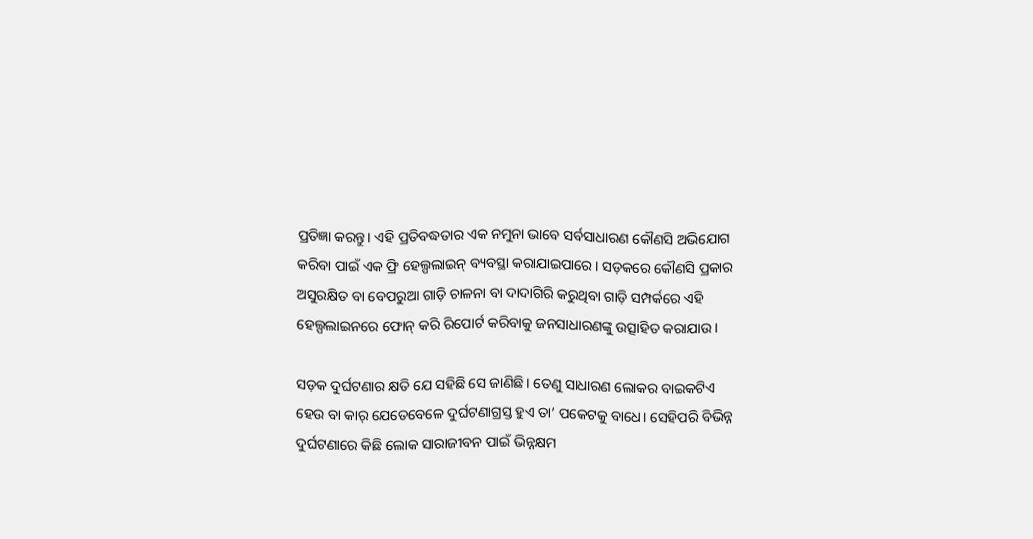ପ୍ରତିଜ୍ଞା କରନ୍ତୁ। ଏହି ପ୍ରତିବଦ୍ଧତାର ଏକ ନମୁନା ଭାବେ ସର୍ବସାଧାରଣ କୌଣସି ଅଭିଯୋଗ କରିବା ପାଇଁ ଏକ ଫ୍ରି ହେଲ୍ପଲାଇନ୍ ବ୍ୟବସ୍ଥା କରାଯାଇପାରେ। ସଡ଼କରେ କୌଣସି ପ୍ରକାର ଅସୁରକ୍ଷିତ ବା ବେପରୁଆ ଗାଡ଼ି ଚାଳନା ବା ଦାଦାଗିରି କରୁଥିବା ଗାଡ଼ି ସମ୍ପର୍କରେ ଏହି ହେଲ୍ପଲାଇନରେ ଫୋନ୍ କରି ରିପୋର୍ଟ କରିବାକୁ ଜନସାଧାରଣଙ୍କୁ ଉତ୍ସାହିତ କରାଯାଉ।

ସଡ଼କ ଦୁର୍ଘଟଣାର କ୍ଷତି ଯେ ସହିଛି ସେ ଜାଣିଛି। ତେଣୁ ସାଧାରଣ ଲୋକର ବାଇକଟିଏ ହେଉ ବା କାର୍ ଯେତେବେଳେ ଦୁର୍ଘଟଣାଗ୍ରସ୍ତ ହୁଏ ତା’ ପକେଟକୁ ବାଧେ। ସେହିପରି ବିଭିନ୍ନ ଦୁର୍ଘଟଣାରେ କିଛି ଲୋକ ସାରାଜୀବନ ପାଇଁ ଭିନ୍ନକ୍ଷମ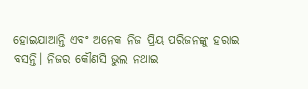ହୋଇଯାଆନ୍ତି ଏବଂ ଅନେକ ନିଜ ପ୍ରିୟ ପରିଜନଙ୍କୁ ହରାଇ ବସନ୍ତି। ନିଜର କୌଣସି ଭୁଲ ନଥାଇ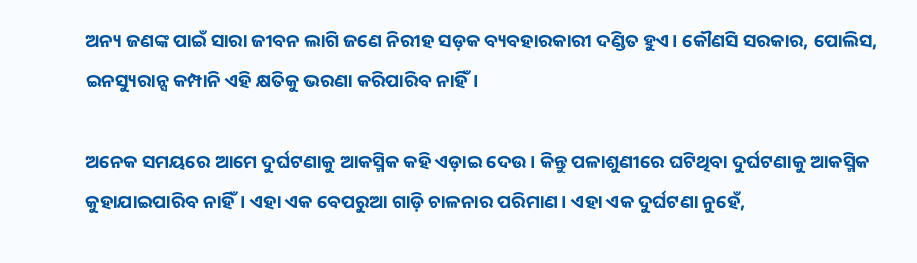ଅନ୍ୟ ଜଣଙ୍କ ପାଇଁ ସାରା ଜୀବନ ଲାଗି ଜଣେ ନିରୀହ ସଡ଼କ ବ୍ୟବହାରକାରୀ ଦଣ୍ଡିତ ହୁଏ। କୌଣସି ସରକାର, ପୋଲିସ, ଇନସ୍ୟୁରାନ୍ସ କମ୍ପାନି ଏହି କ୍ଷତିକୁ ଭରଣା କରିପାରିବ ନାହିଁ।

ଅନେକ ସମୟରେ ଆମେ ଦୁର୍ଘଟଣାକୁ ଆକସ୍ମିକ କହି ଏଡ଼ାଇ ଦେଉ। କିନ୍ତୁ ପଳାଶୁଣୀରେ ଘଟିଥିବା ଦୁର୍ଘଟଣାକୁ ଆକସ୍ମିକ କୁହାଯାଇପାରିବ ନାହିଁ। ଏହା ଏକ ବେପରୁଆ ଗାଡ଼ି ଚାଳନାର ପରିମାଣ। ଏହା ଏକ ଦୁର୍ଘଟଣା ନୁହେଁ,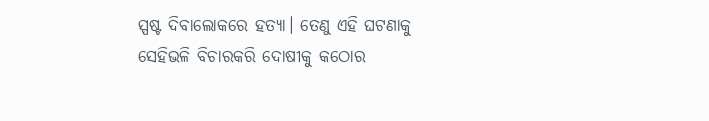ସ୍ପଷ୍ଟ ଦିବାଲୋକରେ ହତ୍ୟା। ତେଣୁ ଏହି ଘଟଣାକୁ ସେହିଭଳି ବିଚାରକରି ଦୋଷୀକୁ କଠୋର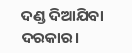ଦଣ୍ଡ ଦିଆଯିବା ଦରକାର।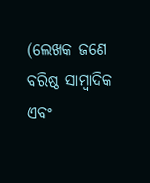(ଲେଖକ ଜଣେ ବରିଷ୍ଠ ସାମ୍ବାଦିକ ଏବଂ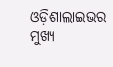ଓଡ଼ିଶାଲାଇଭର ମୁଖ୍ୟ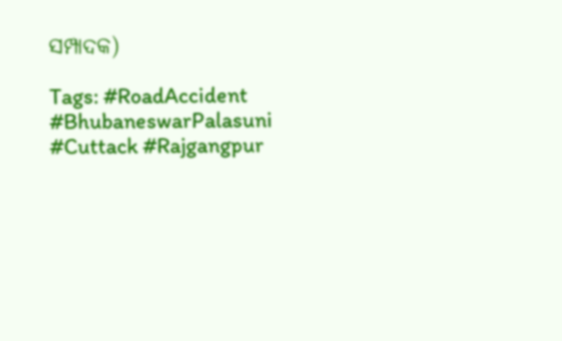ସମ୍ପାଦକ)

Tags: #RoadAccident #BhubaneswarPalasuni #Cuttack #Rajgangpur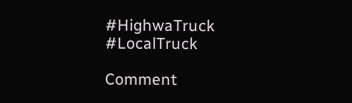#HighwaTruck #LocalTruck

Comment